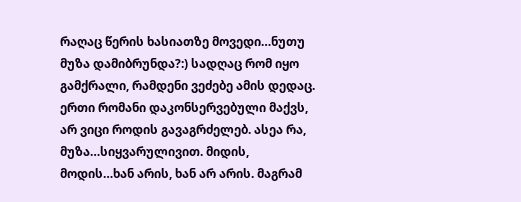რაღაც წერის ხასიათზე მოვედი…ნუთუ მუზა დამიბრუნდა?:) სადღაც რომ იყო გამქრალი, რამდენი ვეძებე ამის დედაც. ერთი რომანი დაკონსერვებული მაქვს, არ ვიცი როდის გავაგრძელებ. ასეა რა, მუზა…სიყვარულივით. მიდის, მოდის…ხან არის, ხან არ არის. მაგრამ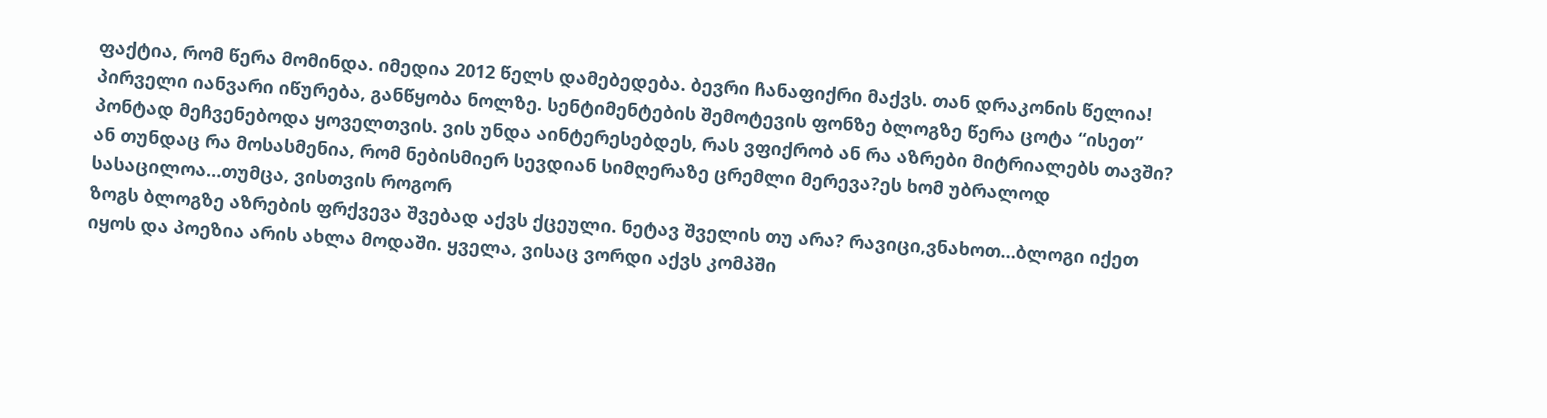ფაქტია, რომ წერა მომინდა. იმედია 2012 წელს დამებედება. ბევრი ჩანაფიქრი მაქვს. თან დრაკონის წელია!
პირველი იანვარი იწურება, განწყობა ნოლზე. სენტიმენტების შემოტევის ფონზე ბლოგზე წერა ცოტა “ისეთ” პონტად მეჩვენებოდა ყოველთვის. ვის უნდა აინტერესებდეს, რას ვფიქრობ ან რა აზრები მიტრიალებს თავში? ან თუნდაც რა მოსასმენია, რომ ნებისმიერ სევდიან სიმღერაზე ცრემლი მერევა?ეს ხომ უბრალოდ სასაცილოა…თუმცა, ვისთვის როგორ
ზოგს ბლოგზე აზრების ფრქვევა შვებად აქვს ქცეული. ნეტავ შველის თუ არა? რავიცი,ვნახოთ…ბლოგი იქეთ იყოს და პოეზია არის ახლა მოდაში. ყველა, ვისაც ვორდი აქვს კომპში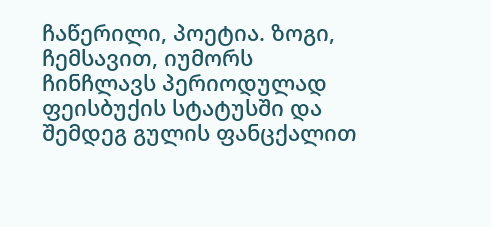ჩაწერილი, პოეტია. ზოგი, ჩემსავით, იუმორს ჩინჩლავს პერიოდულად ფეისბუქის სტატუსში და შემდეგ გულის ფანცქალით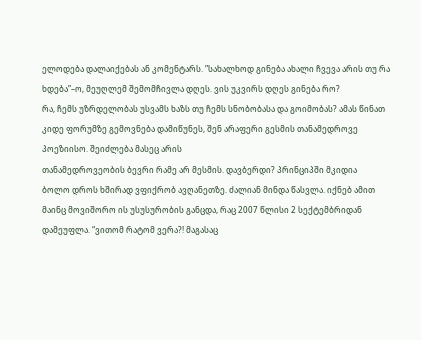ელოდება დალაიქებას ან კომენტარს. ”სახალხოდ გინება ახალი ჩვევა არის თუ რა ხდება”–ო, მეუღლემ შემომჩივლა დღეს. ვის უკვირს დღეს გინება რო?
რა, ჩემს უზრდელობას უსვამს ხაზს თუ ჩემს სნობობასა და გოიმობას? ამას წინათ კიდე ფორუმზე გემოვნება დამიწუნეს, შენ არაფერი გესმის თანამედროვე პოეზიისო. შეიძლება მასეც არის
თანამედროვეობის ბევრი რამე არ მესმის. დავბერდი? პრინციპში მკიდია
ბოლო დროს ხშირად ვფიქრობ ავღანეთზე. ძალიან მინდა წასვლა. იქნებ ამით მაინც მოვიშორო ის უსუსურობის განცდა, რაც 2007 წლისი 2 სექტემბრიდან დამეუფლა. “ვითომ რატომ ვერა?! მაგასაც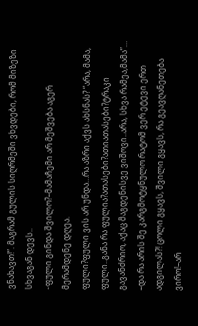ვნახავთ!”. მაგრამ გულის სიღრმეში ვხვდები, რომ მიზეზი სხვაგან დევს..
-ფული გინდა შვილო?–მამაჩემი არ მეშვება აგერ მერამდენე დღეა.
ფული?ფული ვის არ უნდა…რა აზრი აქვს ახსნას? “არა, მამა, ფული..განა რა ფულია?ათასები?ათიათასები?ტრაკი გავანძრიო, აქაც მაგდენისვე ვიშოვი..არა, სხვა რამეა,მამა”…
–და რა არის შე კარგმოტყნულო რატომ ვერ ეტევი ერთ ადგილას?! ცოლი გყავს, შვილი გყავს, რა გეავღანეთება ვირო!–არ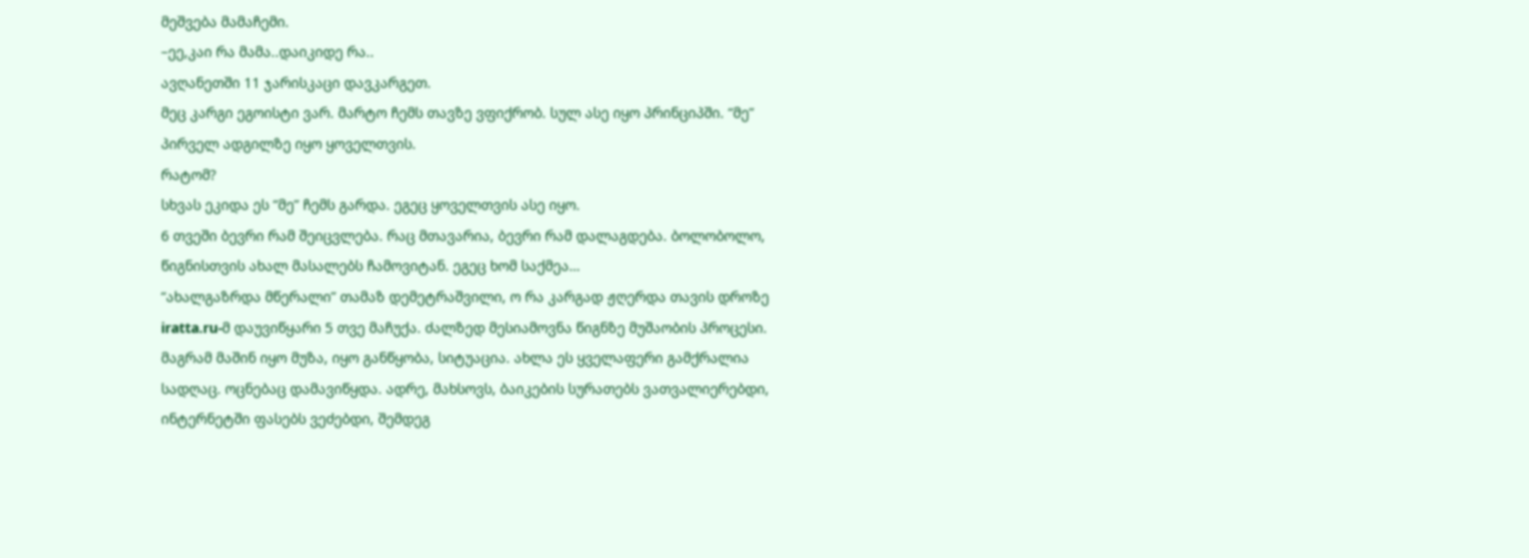მეშვება მამაჩემი.
–ეე,კაი რა მამა..დაიკიდე რა..
ავღანეთში 11 ჯარისკაცი დავკარგეთ.
მეც კარგი ეგოისტი ვარ. მარტო ჩემს თავზე ვფიქრობ. სულ ასე იყო პრინციპში. “მე” პირველ ადგილზე იყო ყოველთვის.
რატომ?
სხვას ეკიდა ეს “მე” ჩემს გარდა. ეგეც ყოველთვის ასე იყო.
6 თვეში ბევრი რამ შეიცვლება. რაც მთავარია, ბევრი რამ დალაგდება. ბოლობოლო, წიგნისთვის ახალ მასალებს ჩამოვიტან. ეგეც ხომ საქმეა…
“ახალგაზრდა მწერალი” თამაზ დემეტრაშვილი, ო რა კარგად ჟღერდა თავის დროზე
iratta.ru-მ დაუვიწყარი 5 თვე მაჩუქა. ძალზედ მესიამოვნა წიგნზე მუშაობის პროცესი. მაგრამ მაშინ იყო მუზა, იყო განწყობა, სიტუაცია. ახლა ეს ყველაფერი გამქრალია სადღაც. ოცნებაც დამავიწყდა. ადრე, მახსოვს, ბაიკების სურათებს ვათვალიერებდი, ინტერნეტში ფასებს ვეძებდი, შემდეგ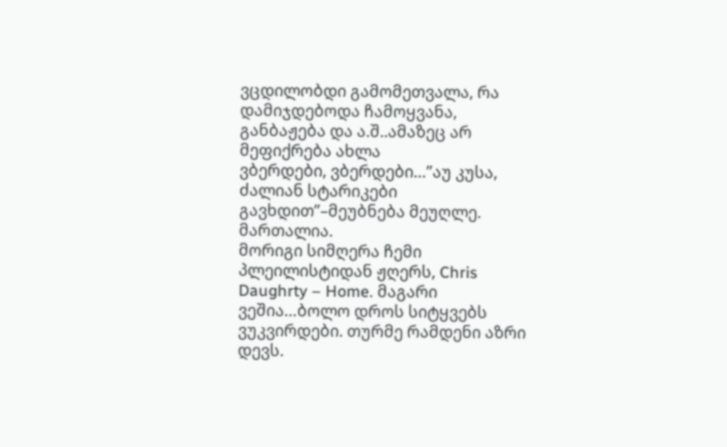ვცდილობდი გამომეთვალა, რა დამიჯდებოდა ჩამოყვანა, განბაჟება და ა.შ..ამაზეც არ მეფიქრება ახლა
ვბერდები, ვბერდები…”აუ კუსა, ძალიან სტარიკები გავხდით”–მეუბნება მეუღლე. მართალია.
მორიგი სიმღერა ჩემი პლეილისტიდან ჟღერს, Chris Daughrty – Home. მაგარი ვეშია…ბოლო დროს სიტყვებს ვუკვირდები. თურმე რამდენი აზრი დევს.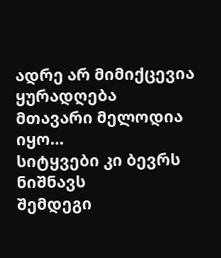ადრე არ მიმიქცევია ყურადღება
მთავარი მელოდია იყო…
სიტყვები კი ბევრს ნიშნავს
შემდეგი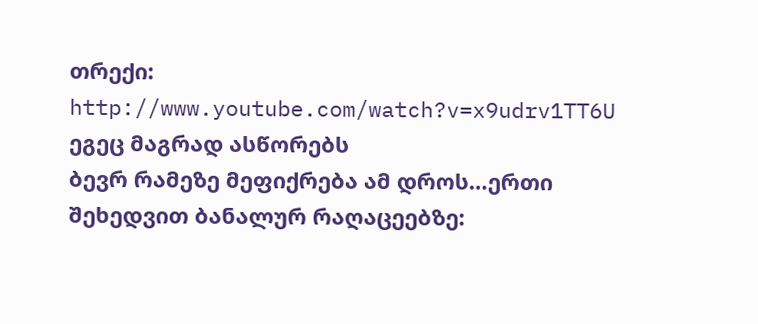თრექი: http://www.youtube.com/watch?v=x9udrv1TT6U
ეგეც მაგრად ასწორებს
ბევრ რამეზე მეფიქრება ამ დროს…ერთი შეხედვით ბანალურ რაღაცეებზე: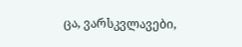ცა, ვარსკვლავები,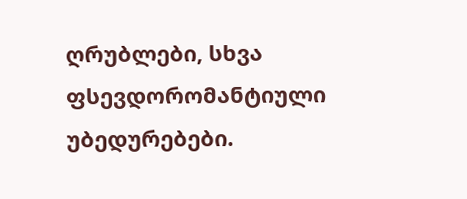ღრუბლები, სხვა ფსევდორომანტიული უბედურებები.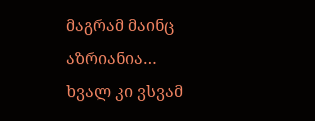მაგრამ მაინც აზრიანია…
ხვალ კი ვსვამ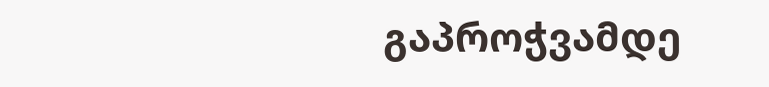გაპროჭვამდე